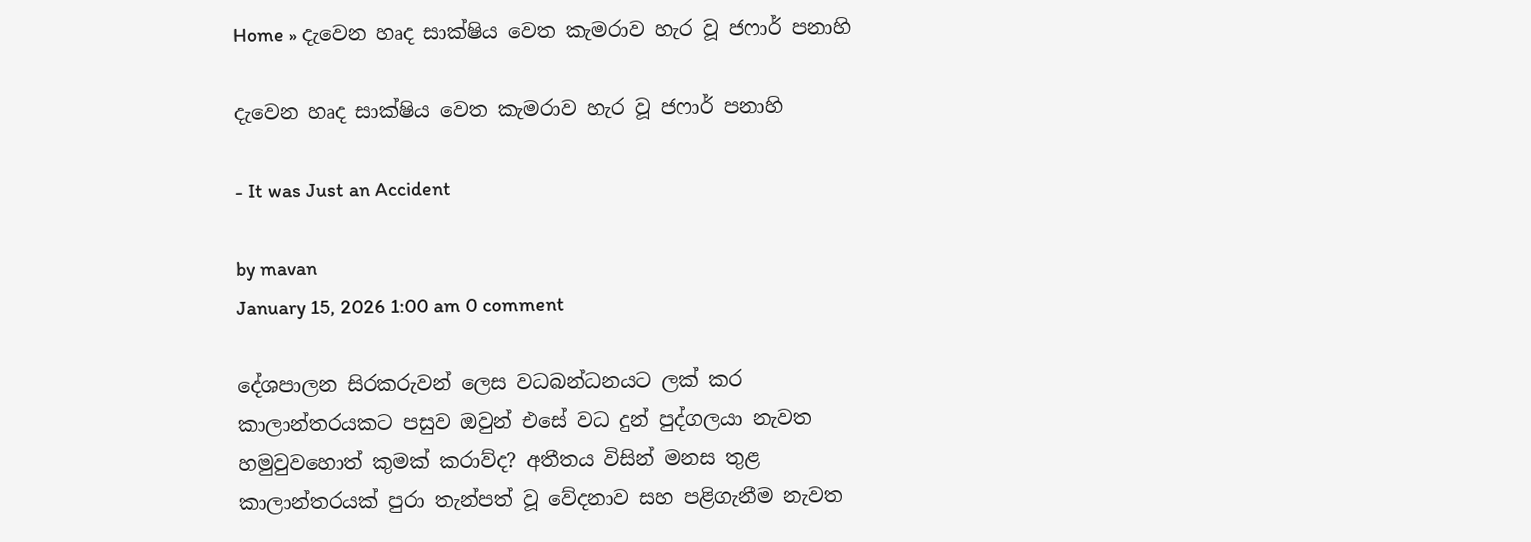Home » දැවෙන හෘද සාක්ෂිය වෙත කැමරාව හැර වූ ජෆාර් පනාහි

දැවෙන හෘද සාක්ෂිය වෙත කැමරාව හැර වූ ජෆාර් පනාහි

- It was Just an Accident

by mavan
January 15, 2026 1:00 am 0 comment

දේශපාලන සිරකරුවන් ලෙස වධබන්ධනයට ලක් කර කාලාන්තරයකට පසුව ඔවුන් එසේ වධ දුන් පුද්ගලයා නැවත හමුවුවහොත් කුමක් කරාව්ද? අතීතය විසින් මනස තුළ කාලාන්තරයක් පුරා තැන්පත් වූ වේදනාව සහ පළිගැනීම නැවත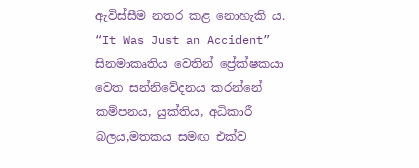ඇවිස්සීම නතර කළ නොහැකි ය. “It Was Just an Accident” සිනමාකෘතිය වෙතින් ප්‍රේක්ෂකයා වෙත සන්නිවේදනය කරන්නේ කම්පනය, යුක්තිය, අධිකාරී බලය,මතකය සමඟ එක්ව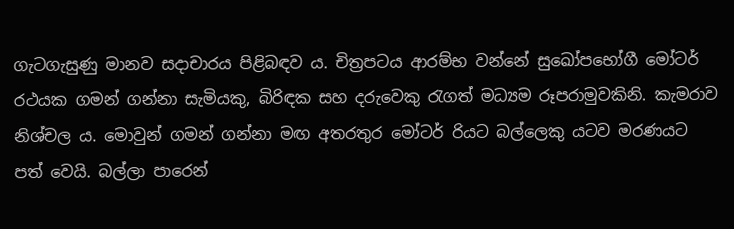ගැටගැසුණු මානව සදාචාරය පිළිබඳව ය. චිත්‍රපටය ආරම්භ වන්නේ සුඛෝපභෝගී මෝටර් රථයක ගමන් ගන්නා සැමියකු, බිරිඳක සහ දරුවෙකු රැගත් මධ්‍යම රූපරාමුවකිනි. කැමරාව නිශ්චල ය. මොවුන් ගමන් ගන්නා මඟ අතරතුර මෝටර් රියට බල්ලෙකු යටව මරණයට පත් වෙයි. බල්ලා පාරෙන්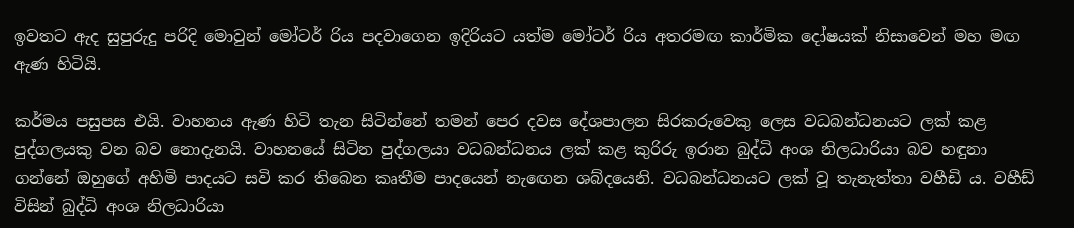ඉවතට ඇද සුපුරුදු පරිදි මොවුන් මෝටර් රිය පදවාගෙන ඉදිරියට යත්ම මෝටර් රිය අතරමඟ කාර්මික දෝෂයක් නිසාවෙන් මහ මඟ ඇණ හිටියි.

කර්මය පසුපස එයි. වාහනය ඇණ හිටි තැන සිටින්නේ තමන් පෙර දවස දේශපාලන සිරකරුවෙකු ලෙස වධබන්ධනයට ලක් කළ පුද්ගලයකු වන බව නොදැනයි. වාහනයේ සිටින පුද්ගලයා වධබන්ධනය ලක් කළ කුරිරු ඉරාන බුද්ධි අංශ නිලධාරියා බව හඳුනා ගන්නේ ඔහුගේ අහිමි පාදයට සවි කර තිබෙන කෘතීම පාදයෙන් නැඟෙන ශබ්දයෙනි. වධබන්ධනයට ලක් වූ තැනැත්තා වහීඩි ය. වහීඩ් විසින් බුද්ධි අංශ නිලධාරියා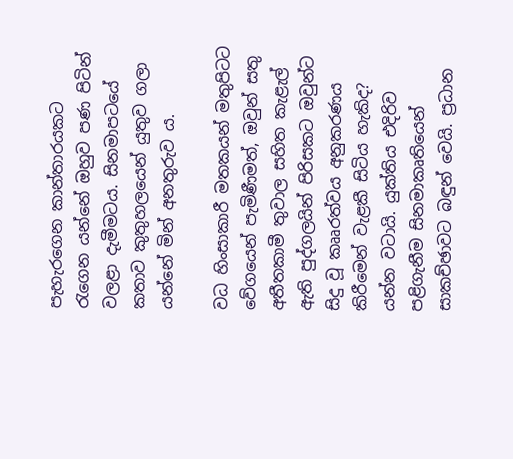පැහැරගෙන කාන්තාරයකට රැගෙන යන්නේ ඔහුව පණ පිටින් වලළා දැමීමටය. සිනමාපටයේ කතාව කුතුහලයෙන් යුතුව ගලා යන්නේ මින් අනතුරුව ය.

වධ හිංසාකාරී මතකයන් මතුපිටට වේගයෙන් පැමිණීමත්, ඔවුන් සතු අතීතකාමී තුවාල සහිත කැළැල් ඇති පුද්ගලයින් පිරිසකට ඔවුන්ට සිදු වූ කෲරත්වය අනුකරණය කිරීමෙන් වැළකී සිටිය හැකිද? යන්න වටායි. යුක්තිය එදිරිව පළිගැනීම සිනමාකෘතියෙන් සාකච්ඡාවට බඳුන් වෙයි. ප්‍රධාන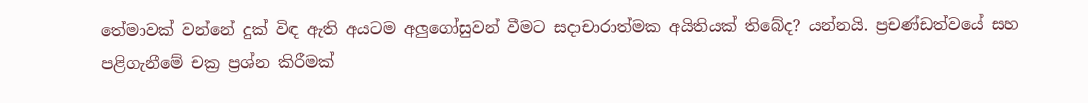තේමාවක් වන්නේ දුක් විඳ ඇති අයටම අලුගෝසුවන් වීමට සදාචාරාත්මක අයිතියක් තිබේද? යන්නයි. ප්‍රචණ්ඩත්වයේ සහ පළිගැනීමේ චක්‍ර ප්‍රශ්න කිරීමක්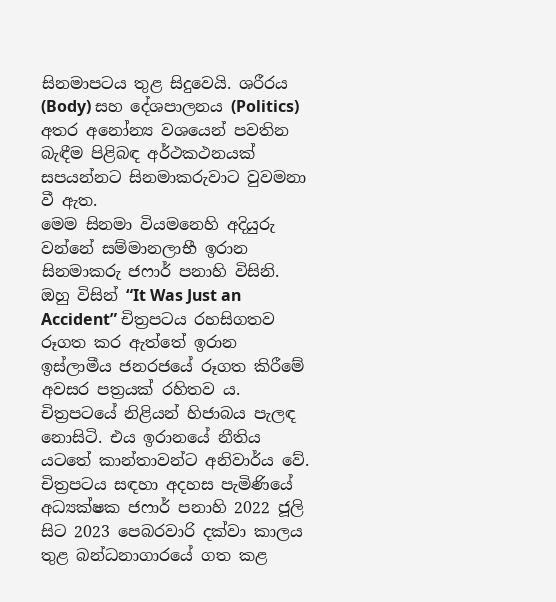සිනමාපටය තුළ සිදුවෙයි. ශරීරය (Body) සහ දේශපාලනය (Politics) අතර අනෝන්‍ය වශයෙන් පවතින බැඳීම පිළිබඳ අර්ථකථනයක් සපයන්නට සිනමාකරුවාට වුවමනා වී ඇත.
මෙම සිනමා වියමනෙහි අදියුරු වන්නේ සම්මානලාභී ඉරාන සිනමාකරු ජෆාර් පනාහි විසිනි. ඔහු විසින් “It Was Just an Accident” චිත්‍රපටය රහසිගතව රූගත කර ඇත්තේ ඉරාන ඉස්ලාමීය ජනරජයේ රූගත කිරීමේ අවසර පත්‍රයක් රහිතව ය. චිත්‍රපටයේ නිළියන් හිජාබය පැලඳ නොසිටි. එය ඉරානයේ නීතිය යටතේ කාන්තාවන්ට අනිවාර්ය වේ. චිත්‍රපටය සඳහා අදහස පැමිණියේ අධ්‍යක්ෂක ජෆාර් පනාහි 2022 ජූලි සිට 2023 පෙබරවාරි දක්වා කාලය තුළ බන්ධනාගාරයේ ගත කළ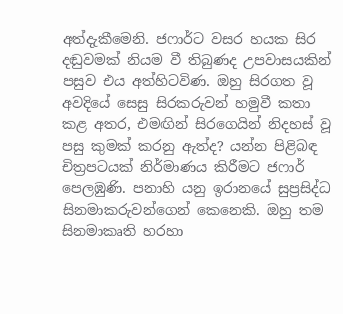අත්දැකීමෙනි. ජෆාර්ට වසර හයක සිර දඬුවමක් නියම වී තිබුණද උපවාසයකින් පසුව එය අත්හිටවිණ. ඔහු සිරගත වූ අවදියේ සෙසු සිරකරුවන් හමුවී කතා කළ අතර, එමඟින් සිරගෙයින් නිදහස් වූ පසු කුමක් කරනු ඇත්ද? යන්න පිළිබඳ චිත්‍රපටයක් නිර්මාණය කිරීමට ජෆාර් පෙලඹුණි. පනාහි යනු ඉරානයේ සුප්‍රසිද්ධ සිනමාකරුවන්ගෙන් කෙනෙකි. ඔහු තම සිනමාකෘති හරහා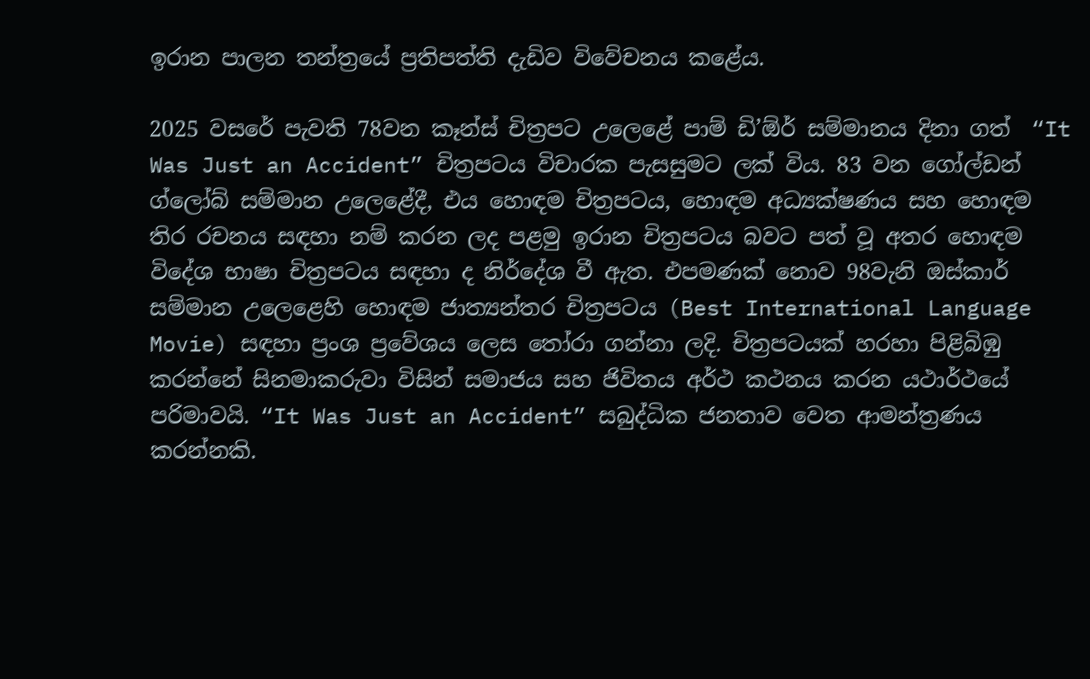ඉරාන පාලන තන්ත්‍රයේ ප්‍රතිපත්ති දැඩිව විවේචනය කළේය.

2025 වසරේ පැවති 78වන කෑන්ස් චිත්‍රපට උලෙළේ පාම් ඩි’ඕර් සම්මානය දිනා ගත්  “It Was Just an Accident” චිත්‍රපටය විචාරක පැසසුමට ලක් විය. 83 වන ගෝල්ඩන් ග්ලෝබ් සම්මාන උලෙළේදී, එය හොඳම චිත්‍රපටය, හොඳම අධ්‍යක්ෂණය සහ හොඳම තිර රචනය සඳහා නම් කරන ලද පළමු ඉරාන චිත්‍රපටය බවට පත් වූ අතර හොඳම විදේශ භාෂා චිත්‍රපටය සඳහා ද නිර්දේශ වී ඇත. එපමණක් නොව 98වැනි ඔස්කාර් සම්මාන උලෙළෙහි හොඳම ජාත්‍යන්තර චිත්‍රපටය (Best International Language Movie) සඳහා ප්‍රංශ ප්‍රවේශය ලෙස තෝරා ගන්නා ලදි. චිත්‍රපටයක් හරහා පිළිබිඹු කරන්නේ සිනමාකරුවා විසින් සමාජය සහ ජිවිතය අර්ථ කථනය කරන යථාර්ථයේ පරිමාවයි. “It Was Just an Accident” සබුද්ධික ජනතාව වෙත ආමන්ත්‍රණය කරන්නකි.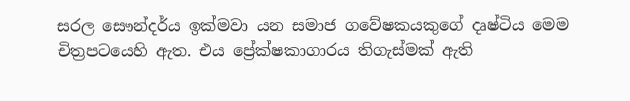සරල සෞන්දර්ය ඉක්මවා යන සමාජ ගවේෂකයකුගේ දෘෂ්ටිය මෙම චිත්‍රපටයෙහි ඇත. එය ප්‍රේක්ෂකාගාරය තිගැස්මක් ඇති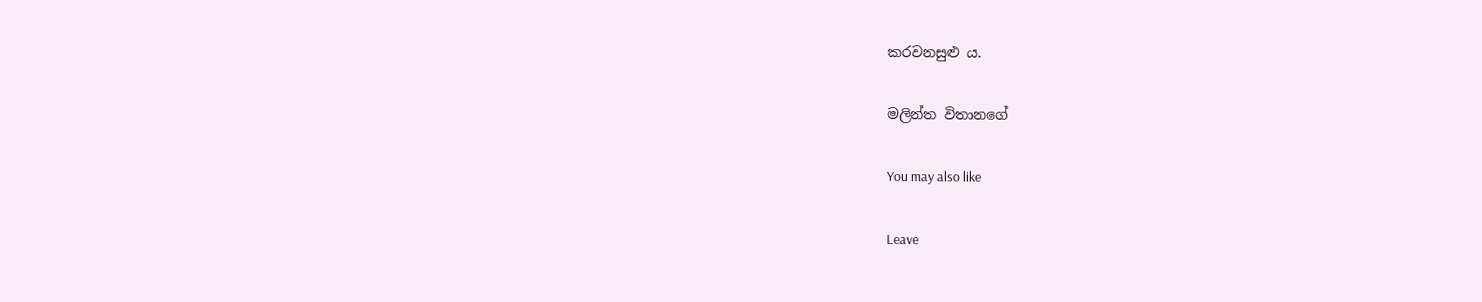කරවනසුළු ය.

මලින්ත විතානගේ

You may also like

Leave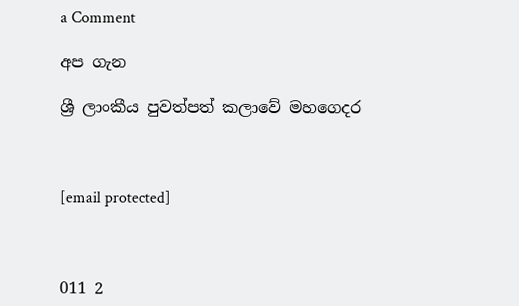a Comment

අප ගැන

ශ්‍රී ලාංකීය පුවත්පත් කලාවේ මහගෙදර



[email protected]



011 2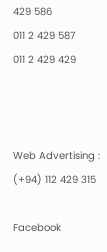429 586
011 2 429 587
011 2 429 429



Web Advertising : (+94) 112 429 315

Facebook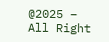@2025 – All Right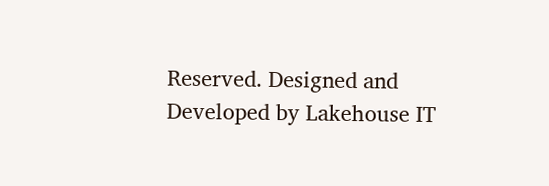Reserved. Designed and Developed by Lakehouse IT